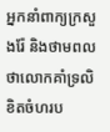អ្នកនាំពាក្យក្រសួងរ៉ែ និងថាមពល ថាលោកគាំទ្រលិខិតចំហរប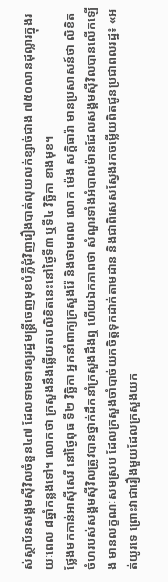ស់ស្ថាប័នសង្គមស៊ីវិលចំនួន៤៧ ដែលទាមទារឲ្យរដ្ឋមន្ត្រីចេញមុខបំភ្លឺជុំវិញរឿងបាត់លុយលក់ខ្សាច់ជាង ៧៥០លានដុល្លារក្នុងរយៈពេល ៨ឆ្នាំកន្លងទៅ។ លោកថា ក្រសួងនឹងឆ្លើយតបលិខិតនេះនៅថ្ងៃទី៣ ឬទី៤ វិច្ឆិកា ខាងមុខ។
ថ្លែងមកកាន់អាស៊ីសេរី នៅថ្ងៃពុធ ទី២ វិច្ឆិកា អ្នកនាំពាក្យក្រសួងរ៉ែ និងថាមពល លោក ម៉េង សក្តិធារ៉ា មានប្រសាសន៍ថា លិខិតចំហរបស់សង្គមស៊ីវិលត្រូវបានថ្នាក់ដឹកនាំក្រសួងដឹងឮ ហើយឯកភាពថា សំណួរទាំងអំបាលម៉ានដែលសង្គមស៊ីវិលបានលើកឡើង មានលក្ខណៈសមស្រប ដែលក្រសួងចាំបាច់យកចិត្តទុកដាក់តាមដាន និងជាពិសេសស្វែងរកចម្លើយពិតជូនប្រជាពលរដ្ឋ៖ «អត់យូរទេ ព្រោះវាជារឿងមួយដែលក្រសួងយក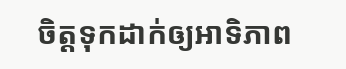ចិត្តទុកដាក់ឲ្យអាទិភាព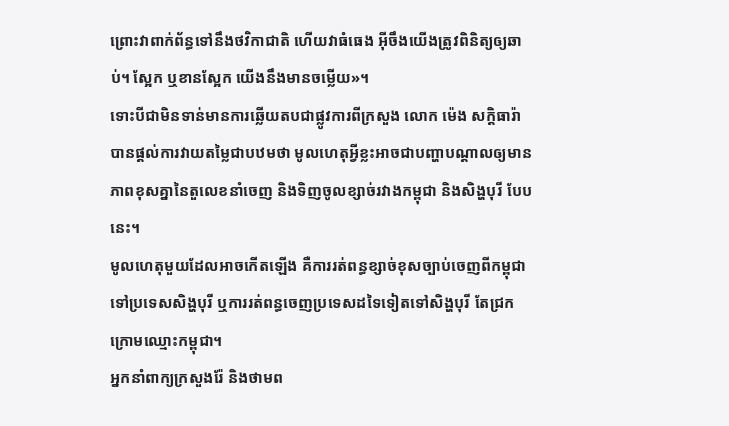ព្រោះវាពាក់ព័ន្ធទៅនឹងថវិកាជាតិ ហើយវាធំធេង អ៊ីចឹងយើងត្រូវពិនិត្យឲ្យឆាប់។ ស្អែក ឬខានស្អែក យើងនឹងមានចម្លើយ»។
ទោះបីជាមិនទាន់មានការឆ្លើយតបជាផ្លូវការពីក្រសួង លោក ម៉េង សក្តិធារ៉ា បានផ្តល់ការវាយតម្លៃជាបឋមថា មូលហេតុអ្វីខ្លះអាចជាបញ្ហាបណ្ដាលឲ្យមានភាពខុសគ្នានៃតួលេខនាំចេញ និងទិញចូលខ្សាច់រវាងកម្ពុជា និងសិង្ហបុរី បែបនេះ។
មូលហេតុមួយដែលអាចកើតឡើង គឺការរត់ពន្ធខ្សាច់ខុសច្បាប់ចេញពីកម្ពុជា ទៅប្រទេសសិង្ហបុរី ឬការរត់ពន្ធចេញប្រទេសដទៃទៀតទៅសិង្ហបុរី តែជ្រកក្រោមឈ្មោះកម្ពុជា។
អ្នកនាំពាក្យក្រសួងរ៉ែ និងថាមព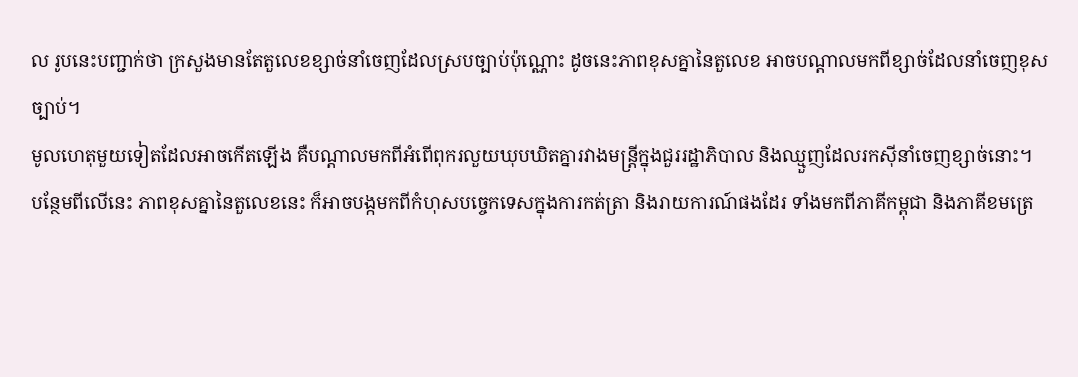ល រូបនេះបញ្ជាក់ថា ក្រសួងមានតែតួលេខខ្សាច់នាំចេញដែលស្របច្បាប់ប៉ុណ្ណោះ ដូចនេះភាពខុសគ្នានៃតួលេខ អាចបណ្ដាលមកពីខ្សាច់ដែលនាំចេញខុសច្បាប់។
មូលហេតុមួយទៀតដែលអាចកើតឡើង គឺបណ្ដាលមកពីអំពើពុករលួយឃុបឃិតគ្នារវាងមន្ត្រីក្នុងជួររដ្ឋាភិបាល និងឈ្មួញដែលរកស៊ីនាំចេញខ្សាច់នោះ។
បន្ថែមពីលើនេះ ភាពខុសគ្នានៃតួលេខនេះ ក៏អាចបង្កមកពីកំហុសបច្ចេកទេសក្នុងការកត់ត្រា និងរាយការណ៍ផងដែរ ទាំងមកពីភាគីកម្ពុជា និងភាគីខមត្រេ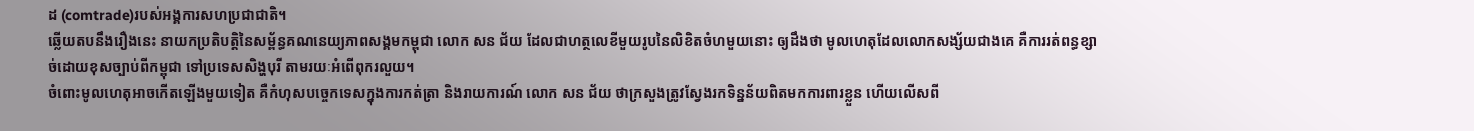ដ (comtrade)របស់អង្គការសហប្រជាជាតិ។
ឆ្លើយតបនឹងរឿងនេះ នាយកប្រតិបត្តិនៃសម្ព័ន្ធគណនេយ្យភាពសង្គមកម្ពុជា លោក សន ជ័យ ដែលជាហត្ថលេខីមួយរូបនៃលិខិតចំហមួយនោះ ឲ្យដឹងថា មូលហេតុដែលលោកសង្ស័យជាងគេ គឺការរត់ពន្ធខ្សាច់ដោយខុសច្បាប់ពីកម្ពុជា ទៅប្រទេសសិង្ហបុរី តាមរយៈអំពើពុករលួយ។
ចំពោះមូលហេតុអាចកើតឡើងមួយទៀត គឺកំហុសបច្ចេកទេសក្នុងការកត់ត្រា និងរាយការណ៍ លោក សន ជ័យ ថាក្រសួងត្រូវស្វែងរកទិន្នន័យពិតមកការពារខ្លួន ហើយលើសពី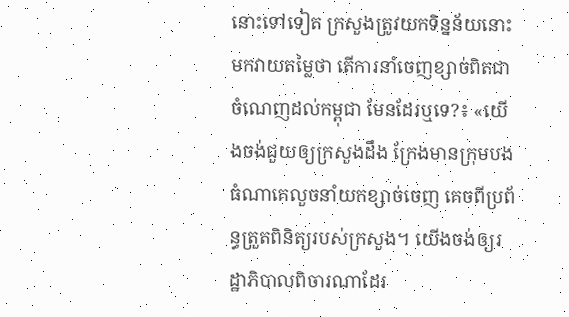នោះទៅទៀត ក្រសួងត្រូវយកទិន្នន័យនោះមកវាយតម្លៃថា តើការនាំចេញខ្សាច់ពិតជាចំណេញដល់កម្ពុជា មែនដែរឬទេ?៖ «យើងចង់ជួយឲ្យក្រសួងដឹង ក្រែងមានក្រុមបងធំណាគេលួចនាំយកខ្សាច់ចេញ គេចពីប្រព័ន្ធត្រួតពិនិត្យរបស់ក្រសួង។ យើងចង់ឲ្យរដ្ឋាភិបាលពិចារណាដែរ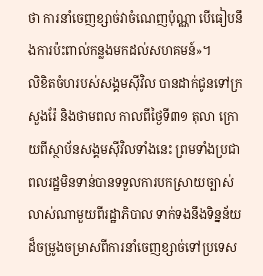ថា ការនាំចេញខ្សាច់វាចំណេញប៉ុណ្ណា បើធៀបនឹងការប៉ះពាល់កន្លងមកដល់សហគមន៍»។
លិខិតចំហរបស់សង្គមស៊ីវិល បានដាក់ជូនទៅក្រសួងរ៉ែ និងថាមពល កាលពីថ្ងៃទី៣១ តុលា ក្រោយពីស្ថាប័នសង្គមស៊ីវិលទាំងនេះ ព្រមទាំងប្រជាពលរដ្ឋមិនទាន់បានទទួលការបកស្រាយច្បាស់លាស់ណាមួយពីរដ្ឋាភិបាល ទាក់ទងនឹងទិន្នន័យដ៏ចម្រូងចម្រាសពីការនាំចេញខ្សាច់ទៅប្រទេស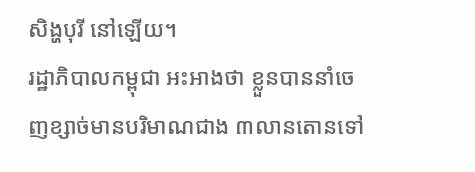សិង្ហបុរី នៅឡើយ។
រដ្ឋាភិបាលកម្ពុជា អះអាងថា ខ្លួនបាននាំចេញខ្សាច់មានបរិមាណជាង ៣លានតោនទៅ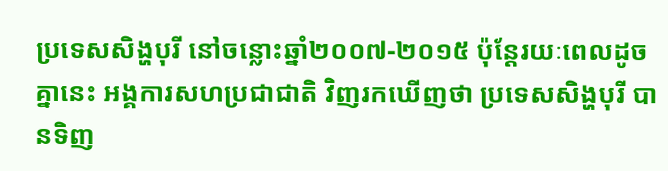ប្រទេសសិង្ហបុរី នៅចន្លោះឆ្នាំ២០០៧-២០១៥ ប៉ុន្តែរយៈពេលដូចគ្នានេះ អង្គការសហប្រជាជាតិ វិញរកឃើញថា ប្រទេសសិង្ហបុរី បានទិញ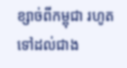ខ្សាច់ពីកម្ពុជា រហូតទៅដល់ជាង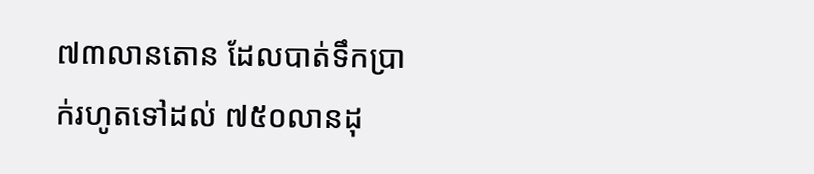៧៣លានតោន ដែលបាត់ទឹកប្រាក់រហូតទៅដល់ ៧៥០លានដុ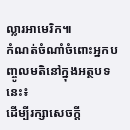ល្លារអាមេរិក៕
កំណត់ចំណាំចំពោះអ្នកបញ្ចូលមតិនៅក្នុងអត្ថបទនេះ៖
ដើម្បីរក្សាសេចក្ដី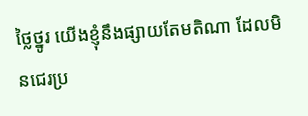ថ្លៃថ្នូរ យើងខ្ញុំនឹងផ្សាយតែមតិណា ដែលមិនជេរប្រ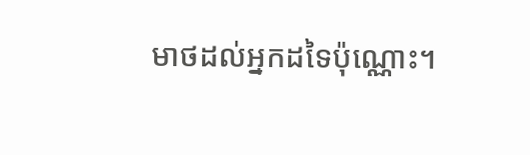មាថដល់អ្នកដទៃប៉ុណ្ណោះ។